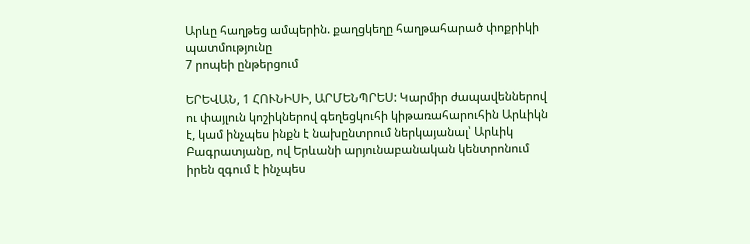Արևը հաղթեց ամպերին. քաղցկեղը հաղթահարած փոքրիկի պատմությունը
7 րոպեի ընթերցում

ԵՐԵՎԱՆ, 1 ՀՈՒՆԻՍԻ, ԱՐՄԵՆՊՐԵՍ: Կարմիր ժապավեններով ու փայլուն կոշիկներով գեղեցկուհի կիթառահարուհին Արևիկն է, կամ ինչպես ինքն է նախընտրում ներկայանալ՝ Արևիկ Բագրատյանը, ով Երևանի արյունաբանական կենտրոնում իրեն զգում է ինչպես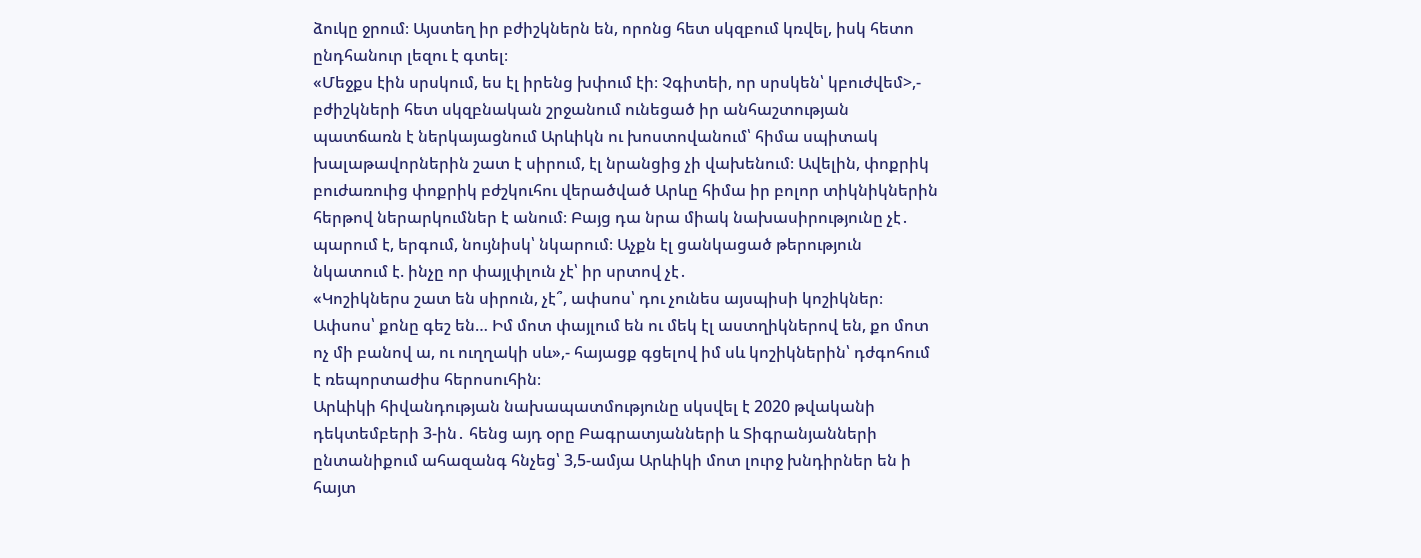ձուկը ջրում։ Այստեղ իր բժիշկներն են, որոնց հետ սկզբում կռվել, իսկ հետո ընդհանուր լեզու է գտել։
«Մեջքս էին սրսկում, ես էլ իրենց խփում էի։ Չգիտեի, որ սրսկեն՝ կբուժվեմ>,- բժիշկների հետ սկզբնական շրջանում ունեցած իր անհաշտության պատճառն է ներկայացնում Արևիկն ու խոստովանում՝ հիմա սպիտակ խալաթավորներին շատ է սիրում, էլ նրանցից չի վախենում։ Ավելին, փոքրիկ բուժառուից փոքրիկ բժշկուհու վերածված Արևը հիմա իր բոլոր տիկնիկներին հերթով ներարկումներ է անում։ Բայց դա նրա միակ նախասիրությունը չէ․ պարում է, երգում, նույնիսկ՝ նկարում։ Աչքն էլ ցանկացած թերություն նկատում է. ինչը որ փայլփլուն չէ՝ իր սրտով չէ․
«Կոշիկներս շատ են սիրուն, չէ՞, ափսոս՝ դու չունես այսպիսի կոշիկներ։ Ափսոս՝ քոնը գեշ են… Իմ մոտ փայլում են ու մեկ էլ աստղիկներով են, քո մոտ ոչ մի բանով ա, ու ուղղակի սև»,- հայացք գցելով իմ սև կոշիկներին՝ դժգոհում է ռեպորտաժիս հերոսուհին։
Արևիկի հիվանդության նախապատմությունը սկսվել է 2020 թվականի դեկտեմբերի 3-ին․ հենց այդ օրը Բագրատյանների և Տիգրանյանների ընտանիքում ահազանգ հնչեց՝ 3,5-ամյա Արևիկի մոտ լուրջ խնդիրներ են ի հայտ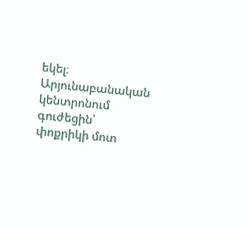եկել։ Արյունաբանական կենտրոնում գուժեցին՝ փոքրիկի մոտ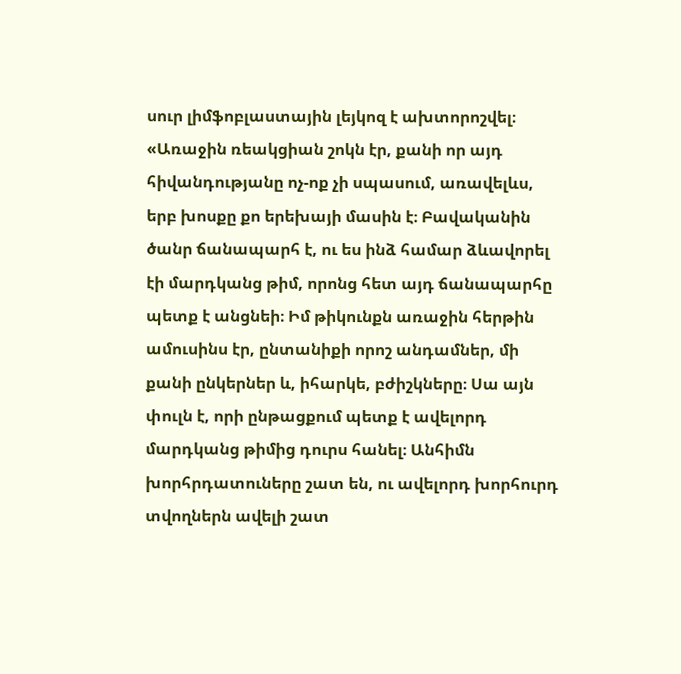սուր լիմֆոբլաստային լեյկոզ է ախտորոշվել։
«Առաջին ռեակցիան շոկն էր, քանի որ այդ հիվանդությանը ոչ-ոք չի սպասում, առավելևս, երբ խոսքը քո երեխայի մասին է։ Բավականին ծանր ճանապարհ է, ու ես ինձ համար ձևավորել էի մարդկանց թիմ, որոնց հետ այդ ճանապարհը պետք է անցնեի։ Իմ թիկունքն առաջին հերթին ամուսինս էր, ընտանիքի որոշ անդամներ, մի քանի ընկերներ և, իհարկե, բժիշկները։ Սա այն փուլն է, որի ընթացքում պետք է ավելորդ մարդկանց թիմից դուրս հանել։ Անհիմն խորհրդատուները շատ են, ու ավելորդ խորհուրդ տվողներն ավելի շատ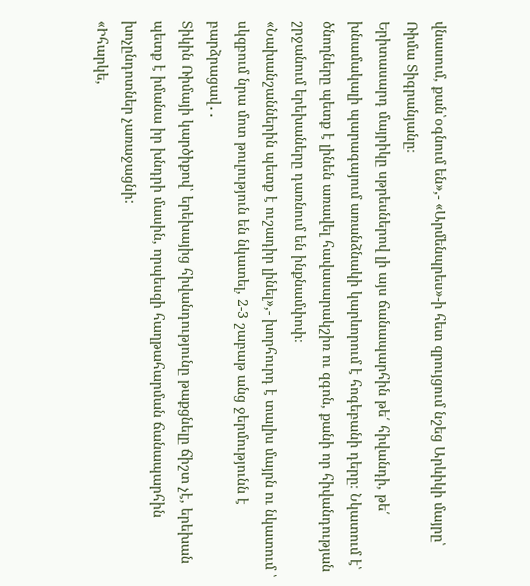վնասում, քան՝օգնում են»,- «Արմենպրես»-ի հետ զրույցում նշեց Արևիկի մայրը՝ Ռիմա Տիգրանյանը։
Երիտասարդ մայրիկը սթրեսներով լի այս ճանապարհին թե՛ հիվանդի, թե՛ խնամակալի պարագայում առանձնակի կարևորում է հոգեբանի դերը։ Նկատում է՝ ծնողները պետք է լինեն առավել հավասարակշիռ ու զգոն, քանի որ հիվանդության շրջանում երեխաները դառնում են ինքնամփոփ։
«Նախանշաններին պետք է ուշադիր լինել»,- խորհուրդ է տալիս մայրն ու նկատում ՝ սկզբում նրա մոտ թուլություն են նկատել, 2-3 շաբաթ անց ջերմությունն է բարձրացավ․․
Տիկին Ռիմայի կարծիքով՝ երեխայից հիվանդությունը թաքցնելը ճիշտ չէ, երեխան պետք է իմանա իր խնդրի մասին, որպեսզի հաղթահարման ճանապարհին խոչընդոտներ չառաջացնի:
«Իհարկե,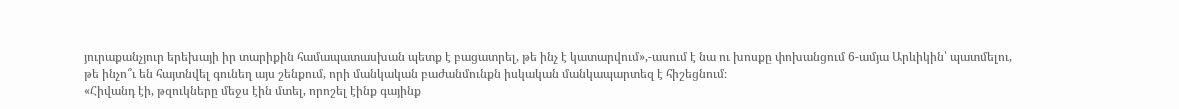յուրաքանչյուր երեխայի իր տարիքին համապատասխան պետք է բացատրել, թե ինչ է կատարվում»,-ասում է նա ու խոսքը փոխանցում 6-ամյա Արևիկին՝ պատմելու, թե ինչո՞ւ են հայտնվել գունեղ այս շենքում, որի մանկական բաժանմունքն իսկական մանկապարտեզ է հիշեցնում։
«Հիվանդ էի, թզուկները մեջս էին մտել, որոշել էինք գայինք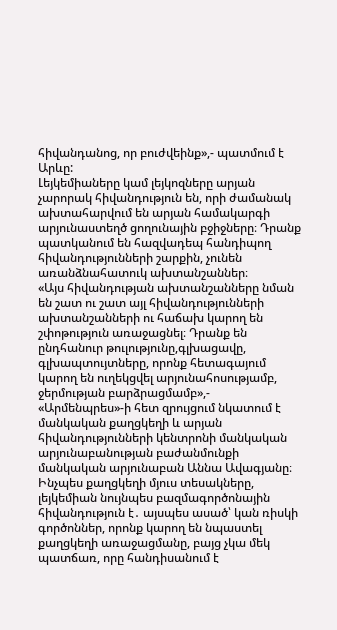հիվանդանոց, որ բուժվեինք»,- պատմում է Արևը:
Լեյկեմիաները կամ լեյկոզները արյան չարորակ հիվանդություն են, որի ժամանակ ախտահարվում են արյան համակարգի արյունաստեղծ ցողունային բջիջները։ Դրանք պատկանում են հազվադեպ հանդիպող հիվանդությունների շարքին, չունեն առանձնահատուկ ախտանշաններ։
«Այս հիվանդության ախտանշանները նման են շատ ու շատ այլ հիվանդությունների ախտանշանների ու հաճախ կարող են շփոթություն առաջացնել։ Դրանք են ընդհանուր թուլությունը,գլխացավը, գլխապտույտները, որոնք հետագայում կարող են ուղեկցվել արյունահոսությամբ, ջերմության բարձրացմամբ»,- «Արմենպրես»-ի հետ զրույցում նկատում է մանկական քաղցկեղի և արյան հիվանդությունների կենտրոնի մանկական արյունաբանության բաժանմունքի մանկական արյունաբան Աննա Ավագյանը։
Ինչպես քաղցկեղի մյուս տեսակները, լեյկեմիան նույնպես բազմագործոնային հիվանդություն է․ այսպես ասած՝ կան ռիսկի գործոններ, որոնք կարող են նպաստել քաղցկեղի առաջացմանը, բայց չկա մեկ պատճառ, որը հանդիսանում է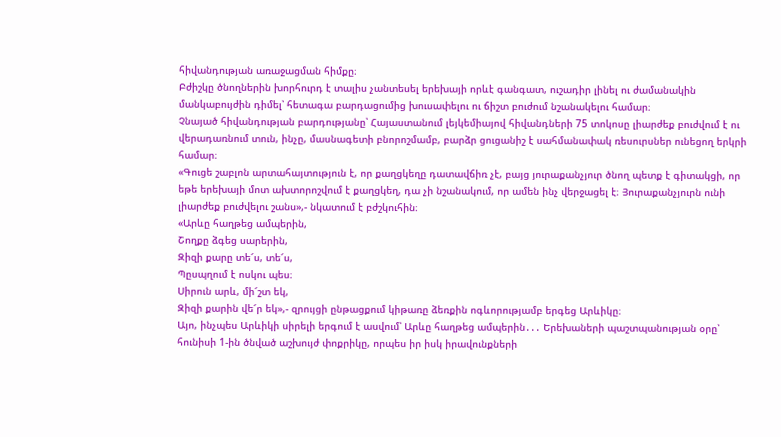հիվանդության առաջացման հիմքը։
Բժիշկը ծնողներին խորհուրդ է տալիս չանտեսել երեխայի որևէ գանգատ, ուշադիր լինել ու ժամանակին մանկաբույժին դիմել՝ հետագա բարդացումից խուսափելու ու ճիշտ բուժում նշանակելու համար։
Չնայած հիվանդության բարդությանը՝ Հայաստանում լեյկեմիայով հիվանդների 75 տոկոսը լիարժեք բուժվում է ու վերադառնում տուն, ինչը, մասնագետի բնորոշմամբ, բարձր ցուցանիշ է սահմանափակ ռեսուրսներ ունեցող երկրի համար։
«Գուցե շաբլոն արտահայտություն է, որ քաղցկեղը դատավճիռ չէ, բայց յուրաքանչյուր ծնող պետք է գիտակցի, որ եթե երեխայի մոտ ախտորոշվում է քաղցկեղ, դա չի նշանակում, որ ամեն ինչ վերջացել է։ Յուրաքանչյուրն ունի լիարժեք բուժվելու շանս»,- նկատում է բժշկուհին։
«Արևը հաղթեց ամպերին,
Շողքը ձգեց սարերին,
Զիզի քարը տե՜ս, տե՜ս,
Պըսպղում է ոսկու պես։
Սիրուն արև, մի՜շտ եկ,
Զիզի քարին վե՜ր եկ»,- զրույցի ընթացքում կիթառը ձեռքին ոգևորությամբ երգեց Արևիկը։
Այո, ինչպես Արևիկի սիրելի երգում է ասվում՝ Արևը հաղթեց ամպերին․․․ Երեխաների պաշտպանության օրը՝ հունիսի 1-ին ծնված աշխույժ փոքրիկը, որպես իր իսկ իրավունքների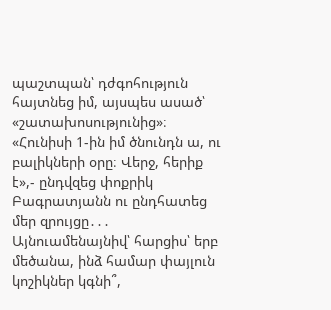պաշտպան՝ դժգոհություն հայտնեց իմ, այսպես ասած՝ «շատախոսությունից»։
«Հունիսի 1-ին իմ ծնունդն ա, ու բալիկների օրը։ Վերջ, հերիք է»,- ընդվզեց փոքրիկ Բագրատյանն ու ընդհատեց մեր զրույցը․․․
Այնուամենայնիվ՝ հարցիս՝ երբ մեծանա, ինձ համար փայլուն կոշիկներ կգնի՞,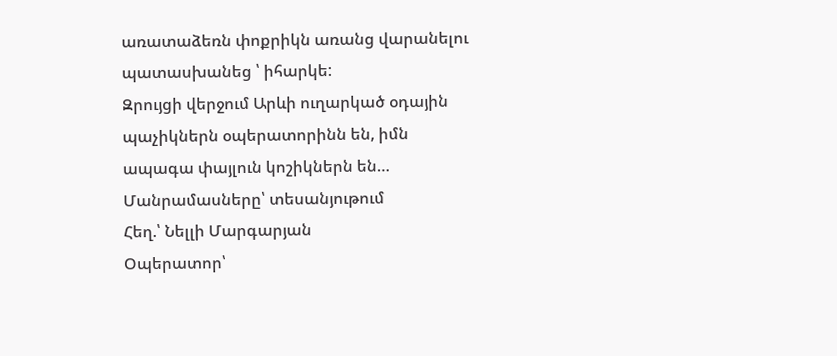առատաձեռն փոքրիկն առանց վարանելու պատասխանեց ՝ իհարկե:
Զրույցի վերջում Արևի ուղարկած օդային պաչիկներն օպերատորինն են, իմն ապագա փայլուն կոշիկներն են…
Մանրամասները՝ տեսանյութում
Հեղ.՝ Նելլի Մարգարյան
Օպերատոր՝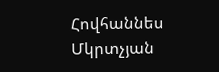Հովհաննես Մկրտչյան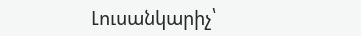Լուսանկարիչ՝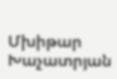Մխիթար Խաչատրյան